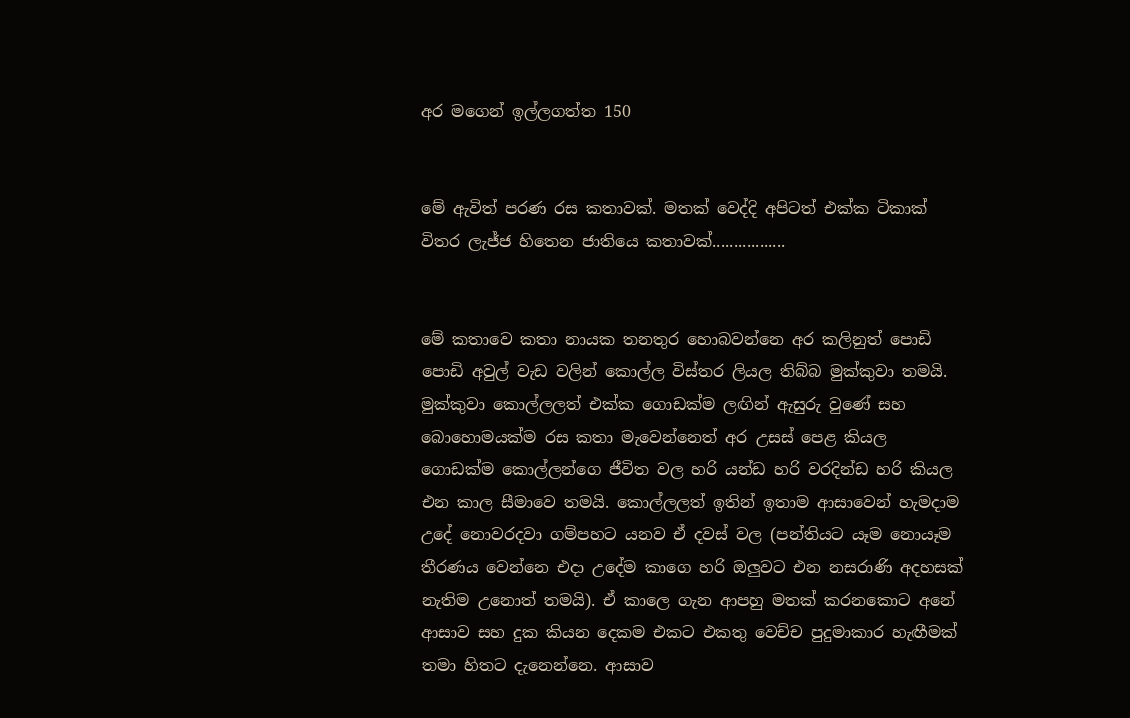අර මගෙන් ඉල්ලගත්ත 150


මේ ඇවිත් පරණ රස කතාවක්. මතක් වෙද්දි අපිටත් එක්ක ටිකාක් විතර ලැජ්ජ හිතෙන ජාතියෙ කතාවක්.................


මේ කතාවෙ කතා නායක තනතුර හොබවන්නෙ අර කලිනුත් පොඩි පොඩි අවුල් වැඩ වලින් කොල්ල විස්තර ලියල තිබ්බ මුක්කුවා තමයි. මුක්කුවා කොල්ලලත් එක්ක ගොඩක්ම ලඟින් ඇසුරු වුණේ සහ බොහොමයක්ම රස කතා මැවෙන්නෙත් අර උසස් පෙළ කියල ගොඩක්ම කොල්ලන්ගෙ ජීවිත වල හරි යන්ඩ හරි වරදින්ඩ හරි කියල එන කාල සීමාවෙ තමයි. කොල්ලලත් ඉතින් ඉතාම ආසාවෙන් හැමදාම උදේ නොවරදවා ගම්පහට යනව ඒ දවස් වල (පන්තියට යෑම නොයෑම තීරණය වෙන්නෙ එදා උදේම කාගෙ හරි ඔලුවට එන නසරාණි අදහසක් නැතිම උනොත් තමයි). ඒ කාලෙ ගැන ආපහු මතක් කරනකොට අනේ ආසාව සහ දුක කියන දෙකම එකට එකතු වෙච්ච පුදුමාකාර හැඟීමක් තමා හිතට දැනෙන්නෙ. ආසාව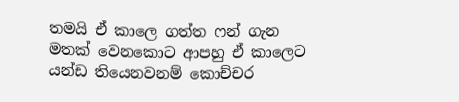තමයි ඒ කාලෙ ගත්ත ෆන් ගැන මතක් වෙනකොට ආපහු ඒ කාලෙට යන්ඩ තියෙනවනම් කොච්චර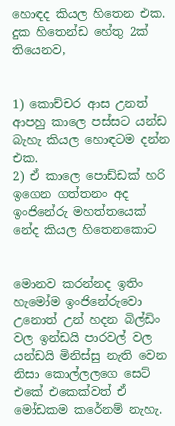හොඳද කියල හිතෙන එක. දුක හිතෙන්ඩ හේතු 2ක් තියෙනව,


1) කොච්චර ආස උනත් ආපහු කාලෙ පස්සට යන්ඩ බැහැ කියල හොඳටම දන්න එක.
2) ඒ කාලෙ පොඩ්ඩක් හරි ඉගෙන ගත්තනං අද ඉංජිනේරු මහත්තයෙක් නේද කියල හිතෙනකොට


මොනව කරන්නද ඉතිං හැමෝම ඉංජිනේරුවො උනොත් උන් හදන බිල්ඩිං වල ඉන්ඩයි පාරවල් වල යන්ඩයි මිනිස්සු නැති වෙන නිසා කොල්ලලගෙ සෙට් එකේ එකෙක්වත් ඒ මෝඩකම කරේනම් නැහැ.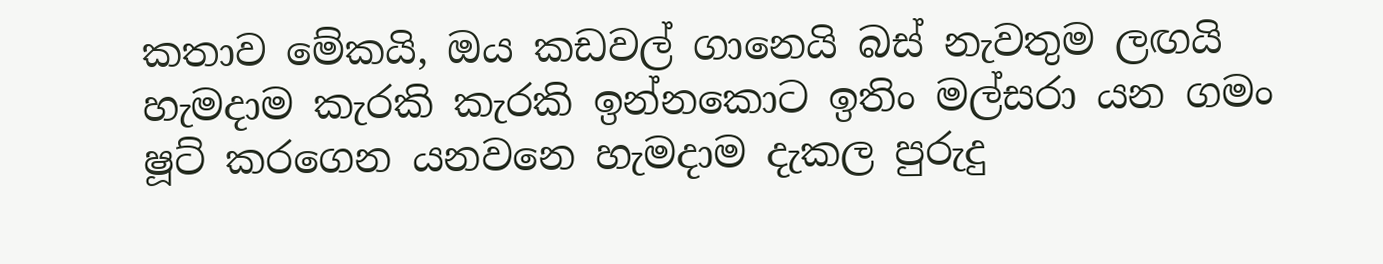කතාව මේකයි, ඔය කඩවල් ගානෙයි බස් නැවතුම ලඟයි හැමදාම කැරකි කැරකි ඉන්නකොට ඉතිං මල්සරා යන ගමං ෂූට් කරගෙන යනවනෙ හැමදාම දැකල පුරුදු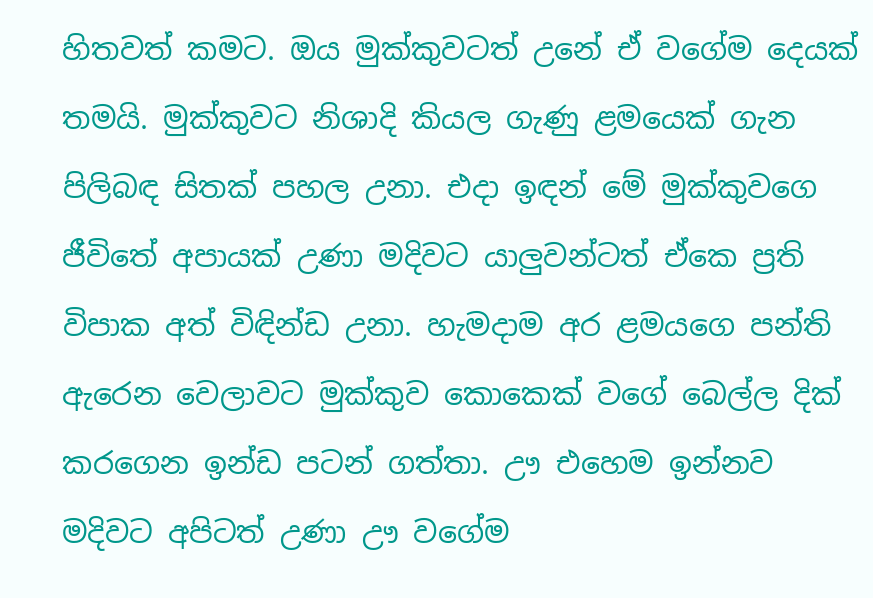හිතවත් කමට. ඔය මුක්කුවටත් උනේ ඒ වගේම දෙයක් තමයි. මුක්කුවට නිශාදි කියල ගැණු ළමයෙක් ගැන පිලිබඳ සිතක් පහල උනා. එදා ඉඳන් මේ මුක්කුවගෙ ජීවිතේ අපායක් උණා මදිවට යාලුවන්ටත් ඒකෙ ප්‍රති විපාක අත් විඳින්ඩ උනා. හැමදාම අර ළමයගෙ පන්ති ඇරෙන වෙලාවට මුක්කුව කොකෙක් වගේ බෙල්ල දික් කරගෙන ඉන්ඩ පටන් ගත්තා. ඌ එහෙම ඉන්නව මදිවට අපිටත් උණා ඌ වගේම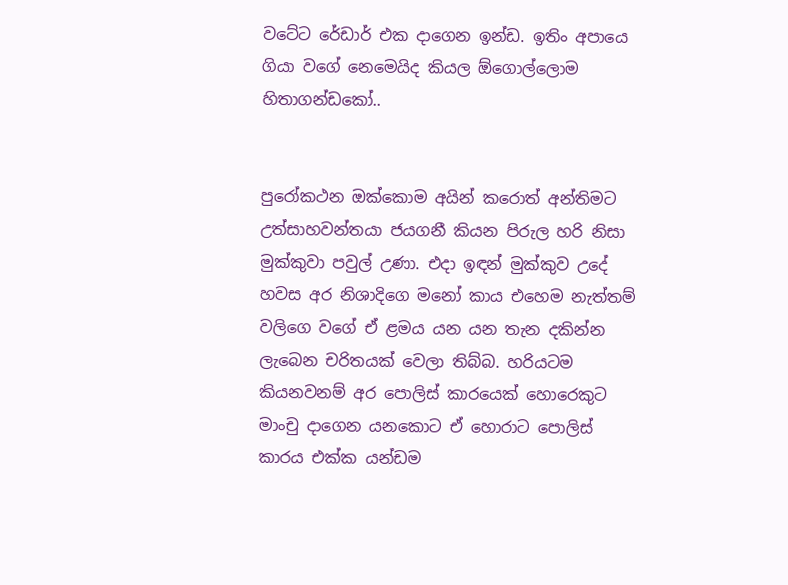වටේට රේඩාර් එක දාගෙන ඉන්ඩ. ඉතිං අපායෙ ගියා වගේ නෙමෙයිද කියල ඕගොල්ලොම හිතාගන්ඩකෝ..


පුරෝකථන ඔක්කොම අයින් කරොත් අන්තිමට උත්සාහවන්තයා ජයගනී කියන පිරුල හරි නිසා මුක්කුවා පවුල් උණා. එදා ඉඳන් මුක්කුව උදේ හවස අර නිශාදිගෙ මනෝ කාය එහෙම නැත්තම් වලිගෙ වගේ ඒ ළමය යන යන තැන දකින්න ලැබෙන චරිතයක් වෙලා තිබ්බ. හරියටම කියනවනම් අර පොලිස් කාරයෙක් හොරෙකුට මාංචු දාගෙන යනකොට ඒ හොරාට පොලිස් කාරය එක්ක යන්ඩම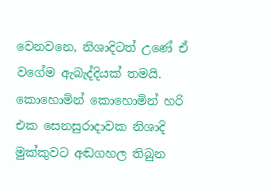වෙනවනෙ, නිශාදිටත් උණේ ඒ වගේම ඇබැද්දියක් තමයි. කොහොමින් කොහොමින් හරි එක සෙනසුරාදාවක නිශාදි මුක්කුවට අඬගහල තිබුන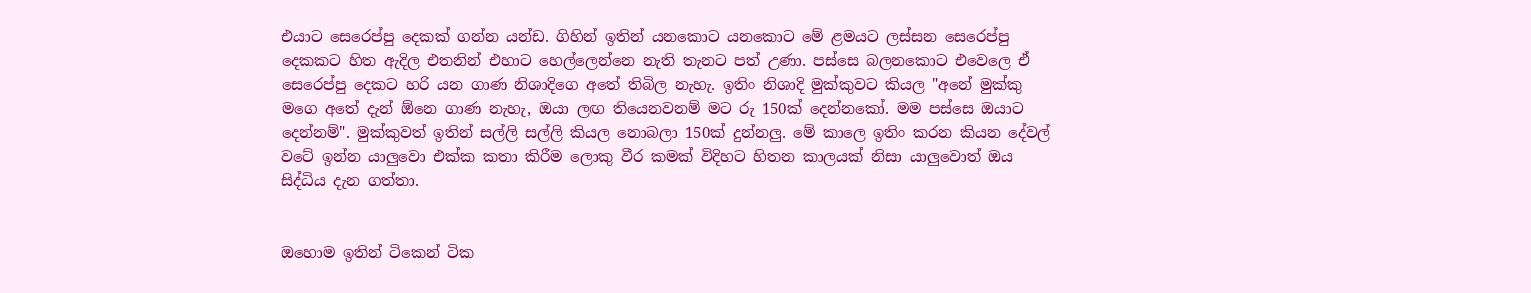එයාට සෙරෙප්පු දෙකක් ගන්න යන්ඩ. ගිහින් ඉතින් යනකොට යනකොට මේ ළමයට ලස්සන සෙරෙප්පු දෙකකට හිත ඇදිල එතනින් එහාට හෙල්ලෙන්නෙ නැති තැනට පත් උණා. පස්සෙ බලනකොට එවෙලෙ ඒ සෙරෙප්පු දෙකට හරි යන ගාණ නිශාදිගෙ අතේ තිබිල නැහැ. ඉතිං නිශාදි මුක්කුවට කියල "අනේ මුක්කු මගෙ අතේ දැන් ඕනෙ ගාණ නැහැ, ඔයා ලඟ තියෙනවනම් මට රු 150ක් දෙන්නකෝ. මම පස්සෙ ඔයාට දෙන්නම්". මුක්කුවත් ඉතින් සල්ලි සල්ලි කියල නොබලා 150ක් දුන්නලු. මේ කාලෙ ඉතිං කරන කියන දේවල් වටේ ඉන්න යාලුවො එක්ක කතා කිරීම ලොකු වීර කමක් විදිහට හිතන කාලයක් නිසා යාලුවොත් ඔය සිද්ධිය දැන ගත්තා.


ඔහොම ඉතින් ටිකෙන් ටික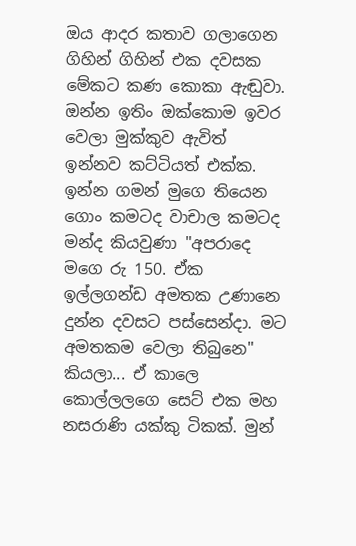ඔය ආදර කතාව ගලාගෙන ගිහින් ගිහින් එක දවසක මේකට කණ කොකා ඇඬුවා. ඔන්න ඉතිං ඔක්කොම ඉවර වෙලා මුක්කුව ඇවිත් ඉන්නව කට්ටියත් එක්ක. ඉන්න ගමන් මුගෙ තියෙන ගොං කමටද වාචාල කමටද මන්ද කියවුණා "අපරාදෙ මගෙ රු 150. ඒක ඉල්ලගන්ඩ අමතක උණානෙ දුන්න දවසට පස්සෙන්දා. මට අමතකම වෙලා තිබුනෙ" කියලා... ඒ කාලෙ කොල්ලලගෙ සෙට් එක මහ නසරාණි යක්කු ටිකක්. මුන්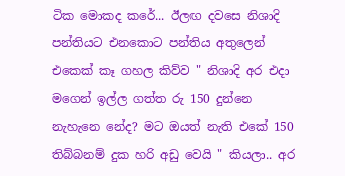ටික මොකද කරේ... ඊලඟ දවසෙ නිශාදි පන්තියට එනකොට පන්තිය අතුලෙන් එකෙක් කෑ ගහල කිව්ව " නිශාදි අර එදා මගෙන් ඉල්ල ගත්ත රු 150 දුන්නෙ නැහැනෙ නේද? මට ඔයත් නැති එකේ 150 තිබ්බනම් දුක හරි අඩු වෙයි " කියලා.. අර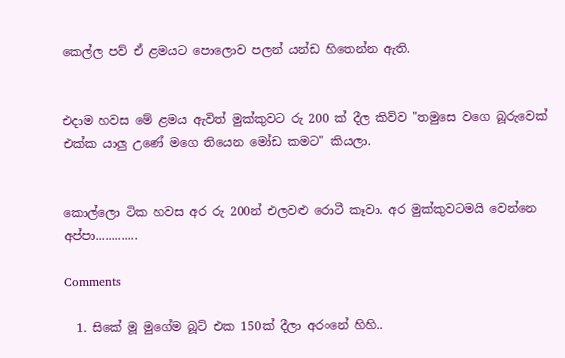කෙල්ල පව් ඒ ළමයට පොලොව පලන් යන්ඩ හිතෙන්න ඇති.


එදාම හවස මේ ළමය ඇවිත් මුක්කුවට රු 200 ක් දීල කිව්ව "තමුසෙ වගෙ බූරුවෙක් එක්ක යාලු උණේ මගෙ තියෙන මෝඩ කමට" කියලා.


කොල්ලො ටික හවස අර රු 200න් එලවළු රොටී කෑවා. අර මුක්කුවටමයි වෙන්නෙ අප්පා.............

Comments

  1. සිකේ මූ මුගේම බූට් එක 150ක් දීලා අරංනේ හිහි..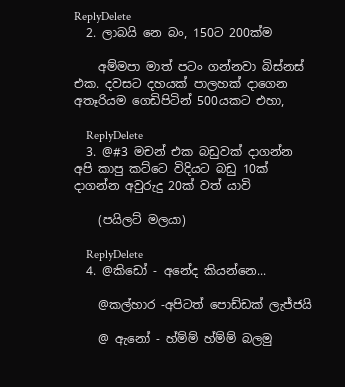ReplyDelete
  2. ලාබයි නෙ බං, 150ට 200ක්ම

    අම්මපා මාත් පටං ගන්නවා බිස්නස් එක. දවසට දහයක් පාලහක් දාගෙන අතෑරියම ගෙඩිපිටින් 500යකට එහා,

    ReplyDelete
  3. @#3 මචන් එක බඩුවක් දාගන්න අපි කාපු කට්ටෙ විදියට බඩු 10ක් දාගන්න අවුරුදු 20ක් වත් යාවි

    (පයිලට් මලයා)

    ReplyDelete
  4. @කිඩෝ - අනේද කියන්නෙ...

    @කල්හාර -අපිටත් පොඩ්ඩක් ලැජ්ජයි

    @ ඇනෝ - හ්ම්ම් හ්ම්ම් බලමු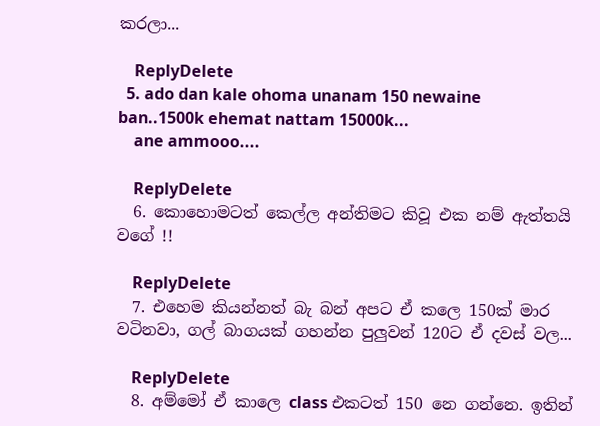කරලා...

    ReplyDelete
  5. ado dan kale ohoma unanam 150 newaine ban..1500k ehemat nattam 15000k...
    ane ammooo....

    ReplyDelete
  6. කොහොමටත් කෙල්ල අන්තිමට කිවූ එක නම් ඇත්තයි වගේ !!

    ReplyDelete
  7. එහෙම කියන්නත් බැ බන් අපට ඒ කලෙ 150ක් මාර වටිනවා, ගල් බාගයක් ගහන්න පුලුවන් 120ට ඒ දවස් වල...

    ReplyDelete
  8. අම්මෝ ඒ කාලෙ class එකටත් 150 නෙ ගන්නෙ. ඉතින්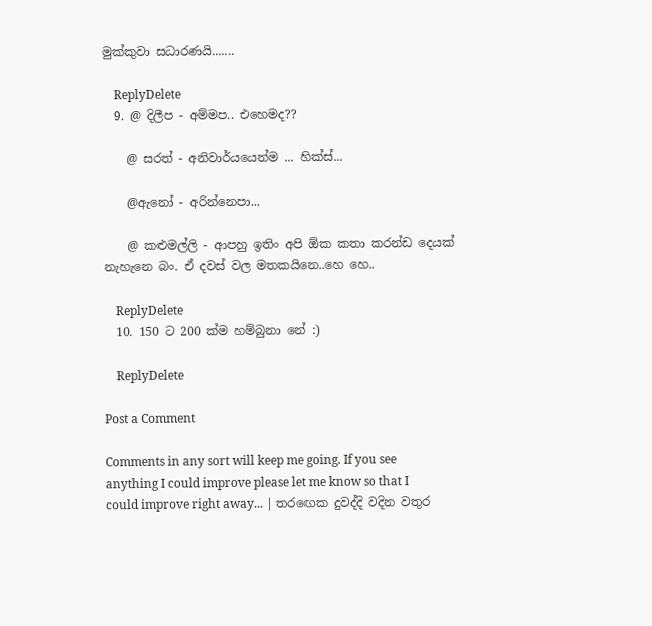මුක්කුවා සධාරණයි.......

    ReplyDelete
  9. @ දිලීප - අම්මප.. එහෙමද??

    @ සරත් - අනිවාර්යයෙන්ම ... හික්ස්...

    @ඇනෝ - අරින්නෙපා...

    @ කළුමල්ලි - ආපහු ඉතිං අපි ඕක කතා කරන්ඩ දෙයක් නැහැනෙ බං. ඒ දවස් වල මතකයිනෙ..හෙ හෙ..

    ReplyDelete
  10. 150 ට 200 ක්ම හම්බුනා නේ :)

    ReplyDelete

Post a Comment

Comments in any sort will keep me going. If you see anything I could improve please let me know so that I could improve right away... | තරඟෙක දුවද්දි වදින වතුර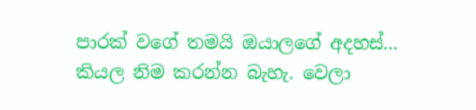පාරක් වගේ තමයි ඔයාලගේ අදහස්... කියල නිම කරන්න බැහැ. වෙලා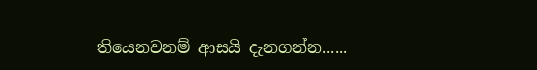තියෙනවනම් ආසයි දැනගන්න......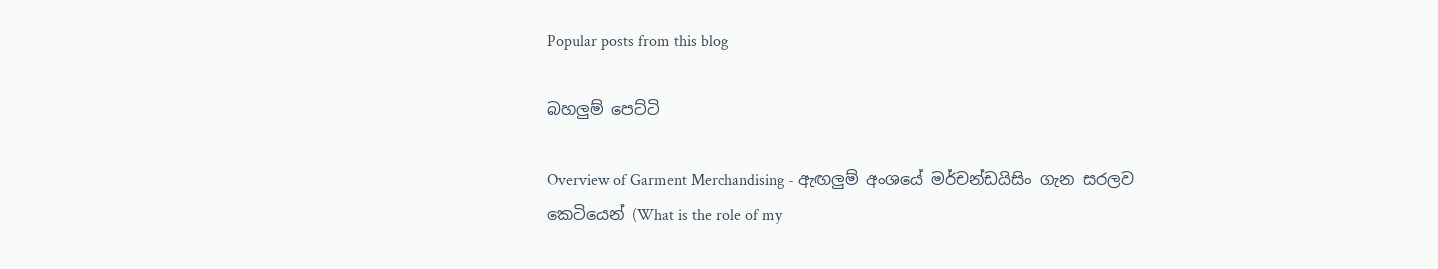Popular posts from this blog

බහලුම් පෙට්ටි

Overview of Garment Merchandising - ඇඟලුම් අංශයේ මර්චන්ඩයිසිං ගැන සරලව කෙටියෙන් (What is the role of my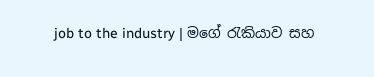job to the industry | මගේ රැකියාව සහ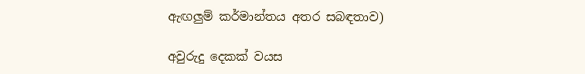ඇඟලුම් කර්මාන්තය අතර සබඳතාව)

අවුරුදු දෙකක් වයස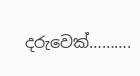දරුවෙක්……….